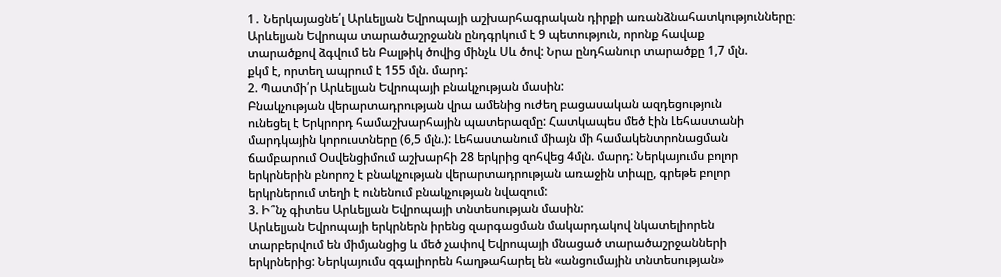1․ Ներկայացնե՛լ Արևելյան Եվրոպայի աշխարհագրական դիրքի առանձնահատկությունները։
Արևելյան Եվրոպա տարածաշրջանն ընդգրկում է 9 պետություն, որոնք հավաք
տարածքով ձգվում են Բալթիկ ծովից մինչև Սև ծով: Նրա ընդհանուր տարածքը 1,7 մլն.
քկմ է, որտեղ ապրում է 155 մլն. մարդ:
2. Պատմի՛ր Արևելյան Եվրոպայի բնակչության մասին:
Բնակչության վերարտադրության վրա ամենից ուժեղ բացասական ազդեցություն
ունեցել է Երկրորդ համաշխարհային պատերազմը: Հատկապես մեծ էին Լեհաստանի
մարդկային կորուստները (6,5 մլն.): Լեհաստանում միայն մի համակենտրոնացման
ճամբարում Օսվենցիմում աշխարհի 28 երկրից զոհվեց 4մլն. մարդ: Ներկայումս բոլոր
երկրներին բնորոշ է բնակչության վերարտադրության առաջին տիպը, գրեթե բոլոր
երկրներում տեղի է ունենում բնակչության նվազում:
3. Ի՞նչ գիտես Արևելյան Եվրոպայի տնտեսության մասին:
Արևելյան Եվրոպայի երկրներն իրենց զարգացման մակարդակով նկատելիորեն
տարբերվում են միմյանցից և մեծ չափով Եվրոպայի մնացած տարածաշրջանների
երկրներից: Ներկայումս զգալիորեն հաղթահարել են «անցումային տնտեսության»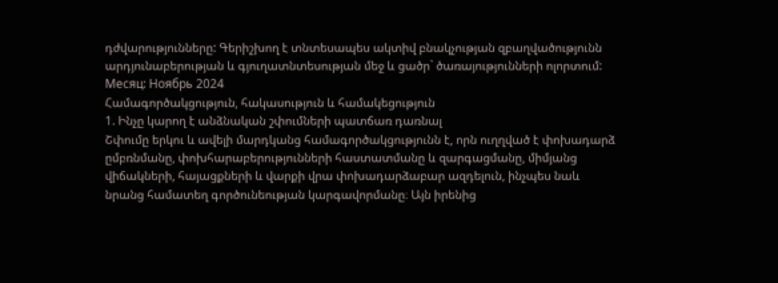դժվարությունները: Գերիշխող է տնտեսապես ակտիվ բնակչության զբաղվածությունն
արդյունաբերության և գյուղատնտեսության մեջ և ցածր` ծառայությունների ոլորտում:
Месяц: Ноябрь 2024
Համագործակցություն, հակասություն և համակեցություն
1. Ինչը կարող է անձնական շփումների պատճառ դառնալ
Շփումը երկու և ավելի մարդկանց համագործակցությունն է, որն ուղղված է փոխադարձ ըմբռնմանը, փոխհարաբերությունների հաստատմանը և զարգացմանը, միմյանց վիճակների, հայացքների և վարքի վրա փոխադարձաբար ազդելուն, ինչպես նաև նրանց համատեղ գործունեության կարգավորմանը։ Այն իրենից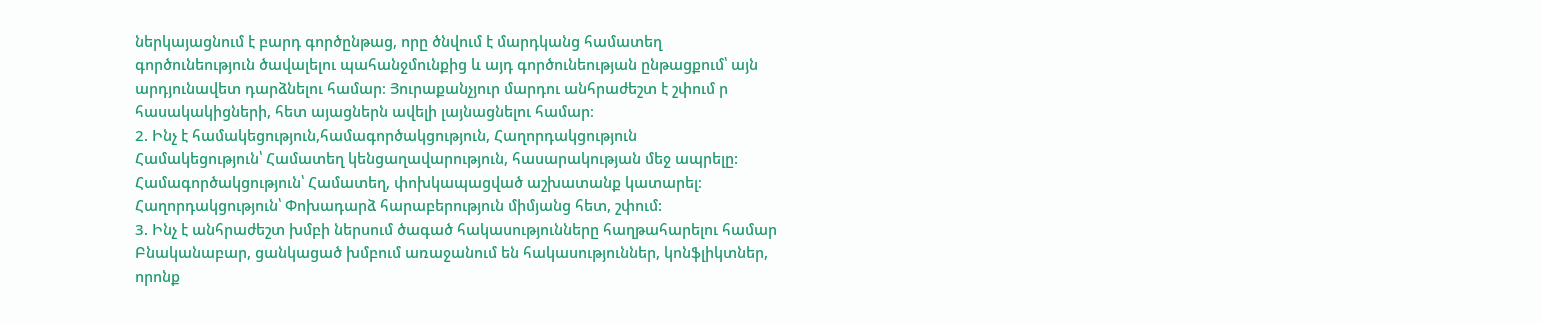ներկայացնում է բարդ գործընթաց, որը ծնվում է մարդկանց համատեղ գործունեություն ծավալելու պահանջմունքից և այդ գործունեության ընթացքում՝ այն արդյունավետ դարձնելու համար։ Յուրաքանչյուր մարդու անհրաժեշտ է շփում ր հասակակիցների, հետ այացներն ավելի լայնացնելու համար։
2. Ինչ է համակեցություն,համագործակցություն, Հաղորդակցություն
Համակեցություն՝ Համատեղ կենցաղավարություն, հասարակության մեջ ապրելը:
Համագործակցություն՝ Համատեղ, փոխկապացված աշխատանք կատարել։
Հաղորդակցություն՝ Փոխադարձ հարաբերություն միմյանց հետ, շփում:
3. Ինչ է անհրաժեշտ խմբի ներսում ծագած հակասությունները հաղթահարելու համար
Բնականաբար, ցանկացած խմբում առաջանում են հակասություններ, կոնֆլիկտներ, որոնք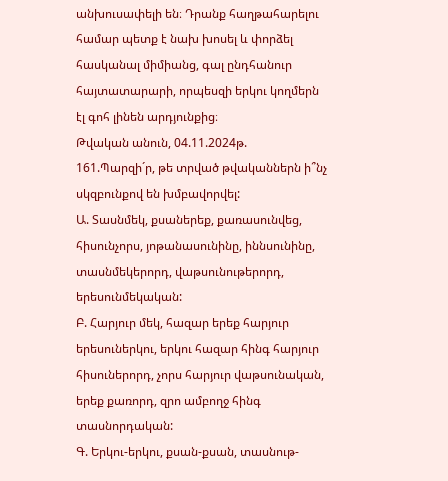անխուսափելի են։ Դրանք հաղթահարելու համար պետք է նախ խոսել և փորձել հասկանալ միմիանց, գալ ընդհանուր հայտատարարի, որպեսզի երկու կողմերն էլ գոհ լինեն արդյունքից։
Թվական անուն, 04.11.2024թ.
161.Պարզի´ր, թե տրված թվականներն ի՞նչ սկզբունքով են խմբավորվել:
Ա. Տասնմեկ, քսաներեք, քառասունվեց, հիսունչորս, յոթանասունինը, իննսունինը, տասնմեկերորդ, վաթսունութերորդ, երեսունմեկական:
Բ. Հարյուր մեկ, հազար երեք հարյուր երեսուներկու, երկու հազար հինգ հարյուր հիսուներորդ, չորս հարյուր վաթսունական, երեք քառորդ, զրո ամբողջ հինգ տասնորդական:
Գ. Երկու-երկու, քսան-քսան, տասնութ-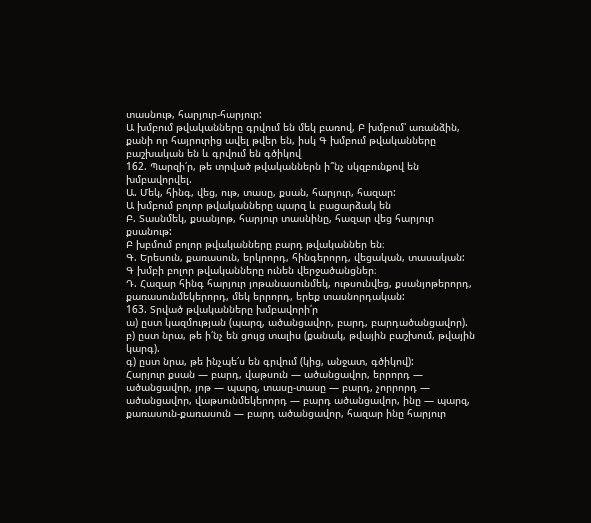տասնութ, հարյուր-հարյուր:
Ա խմբում թվականները գրվում են մեկ բառով, Բ խմբում՝ առանձին, քանի որ հայրուրից ավել թվեր են, իսկ Գ խմբում թվականները բաշխական են և գրվում են գծիկով
162. Պարզի՛ր, թե տրված թվականներն ի՞նչ սկզբունքով են խմբավորվել.
Ա. Մեկ, հինգ, վեց, ութ, տասը, քսան, հարյուր, հազար:
Ա խմբում բոլոր թվականները պարզ և բացարձակ են
Բ. Տասնմեկ, քսանյոթ, հարյուր տասնինը, հազար վեց հարյուր քսանութ:
Բ խբմում բոլոր թվականները բարդ թվականներ են։
Գ. Երեսուն, քառասուն, երկրորդ, հինգերորդ, վեցական, տասական:
Գ խմբի բոլոր թվականները ունեն վերջածանցներ։
Դ. Հազար հինգ հարյուր յոթանասունմեկ, ութսունվեց, քսանյոթերորդ, քառասունմեկերորդ, մեկ երրորդ, երեք տասնորդական:
163. Տրված թվականները խմբավորի՛ր
ա) ըստ կազմության (պարզ, ածանցավոր, բարդ, բարդածանցավոր).
բ) ըստ նրա, թե ի՛նչ են ցույց տալիս (քանակ, թվային բաշխում, թվային կարգ).
գ) ըստ նրա, թե ինչպե՛ս են գրվում (կից, անջատ, գծիկով):
Հարյուր քսան — բարդ, վաթսուն — ածանցավոր, երրորդ — ածանցավոր, յոթ — պարզ, տասը-տասը — բարդ, չորրորդ — ածանցավոր, վաթսունմեկերորդ — բարդ ածանցավոր, ինը — պարզ, քառասուն-քառասուն — բարդ ածանցավոր, հազար ինը հարյուր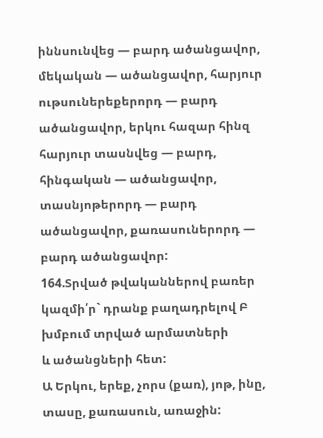իննսունվեց — բարդ ածանցավոր, մեկական — ածանցավոր, հարյուր ութսուներեքերորդ — բարդ ածանցավոր, երկու հազար հինզ հարյուր տասնվեց — բարդ, հինգական — ածանցավոր, տասնյոթերորդ — բարդ ածանցավոր, քառասուներորդ — բարդ ածանցավոր:
164.Տրված թվականներով բառեր կազմի՛ր` դրանք բաղադրելով Բ խմբում տրված արմատների
և ածանցների հետ:
Ա Երկու, երեք, չորս (քառ), յոթ, ինը, տասը, քառասուն, առաջին: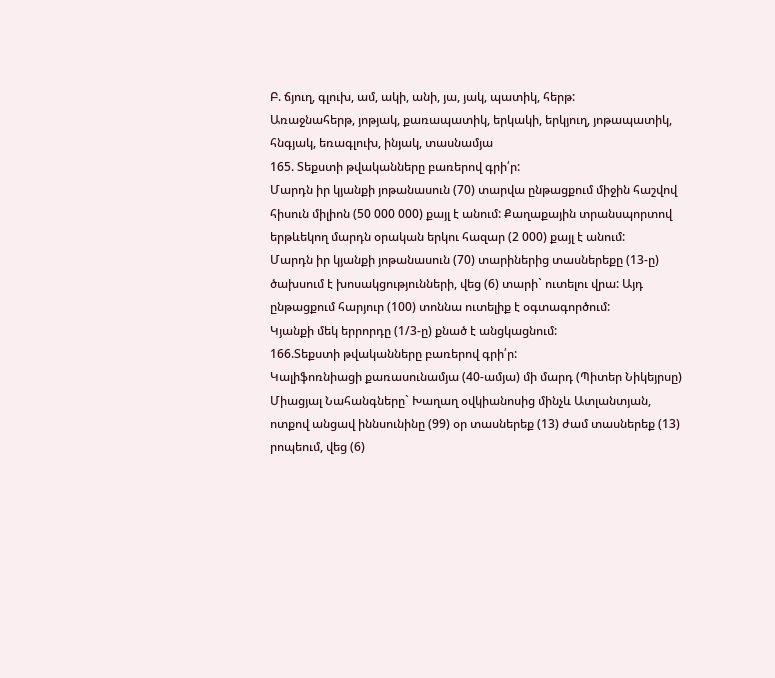Բ. ճյուղ, գլուխ, ամ, ակի, անի, յա, յակ, պատիկ, հերթ:
Առաջնահերթ, յոթյակ, քառապատիկ, երկակի, երկյուղ, յոթապատիկ, հնգյակ, եռագլուխ, ինյակ, տասնամյա
165. Տեքստի թվականները բառերով գրի՛ր:
Մարդն իր կյանքի յոթանասուն (70) տարվա ընթացքում միջին հաշվով հիսուն միլիոն (50 000 000) քայլ է անում: Քաղաքային տրանսպորտով երթևեկող մարդն օրական երկու հազար (2 000) քայլ է անում:
Մարդն իր կյանքի յոթանասուն (70) տարիներից տասներեքը (13-ը) ծախսում է խոսակցությունների, վեց (6) տարի` ուտելու վրա: Այդ ընթացքում հարյուր (100) տոննա ուտելիք է օգտագործում:
Կյանքի մեկ երրորդը (1/3-ը) քնած է անցկացնում:
166.Տեքստի թվականները բառերով գրի՛ր:
Կալիֆոռնիացի քառասունամյա (40-ամյա) մի մարդ (Պիտեր Նիկեյրսը) Միացյալ Նահանգները` Խաղաղ օվկիանոսից մինչև Ատլանտյան, ոտքով անցավ իննսունինը (99) օր տասներեք (13) ժամ տասներեք (13) րոպեում, վեց (6)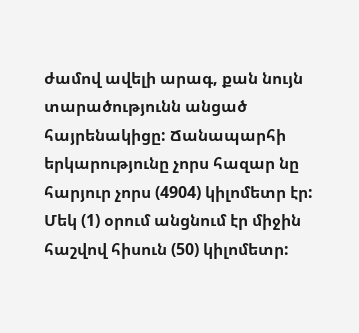ժամով ավելի արագ, քան նույն տարածությունն անցած հայրենակիցը: Ճանապարհի երկարությունը չորս հազար նը հարյուր չորս (4904) կիլոմետր էր: Մեկ (1) օրում անցնում էր միջին հաշվով հիսուն (50) կիլոմետր: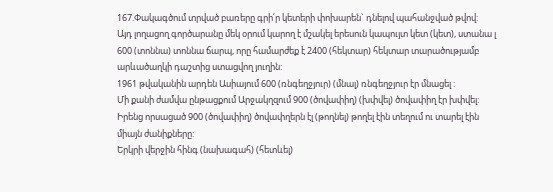167.Փակագծում տրված բառերը գրի՛ր կետերի փոխարեն` դնելով պահանջված թվով:
Այդ լողացող գործարանը մեկ օրում կարող է մշակել երեսուն կապույտ կետ (կետ), ստանա լ 600 (տոննա) տոննա ճարպ, որը համարժեք է 2400 (հեկտար) հեկտար տարածությամբ արևածաղկի դաշտից ստացվող յուղին:
1961 թվականին արդեն Ասիայում 600 (ռնգեղջյուր) (մնալ) ռնգեղջյուր էր մնացել :
Մի քանի ժամվա ընթացքում Արջակղզում 900 (ծովափիղ) (խփվել) ծովափիղ էր խփվել:
Իրենց որսացած 900 (ծովափիղ) ծովափղերն էլ (թողնել) թողել էին տեղում ու տարել էին միայն ժանիքները:
Երկրի վերջին հինգ (նախագահ) (հետևել)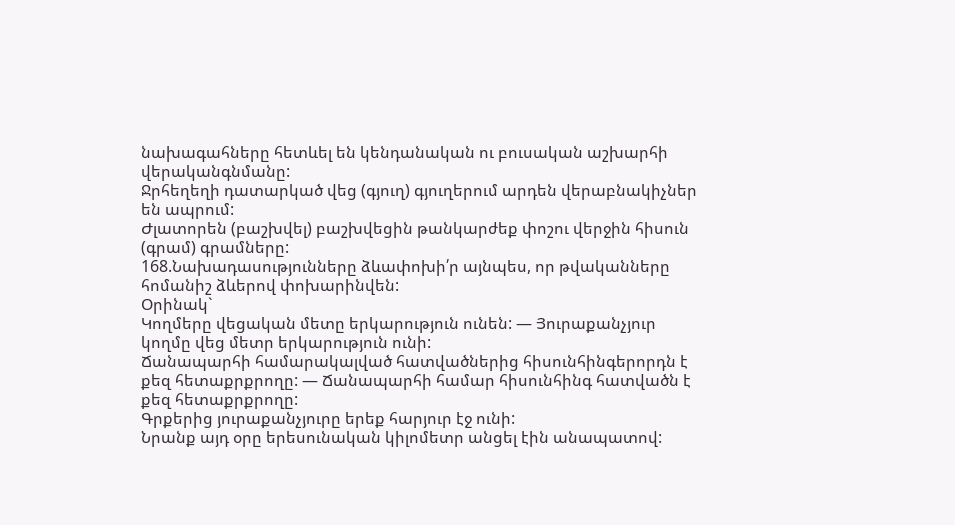նախագահները հետևել են կենդանական ու բուսական աշխարհի վերականգնմանը:
Ջրհեղեղի դատարկած վեց (գյուղ) գյուղերում արդեն վերաբնակիչներ են ապրում:
Ժլատորեն (բաշխվել) բաշխվեցին թանկարժեք փոշու վերջին հիսուն (գրամ) գրամները:
168.Նախադասությունները ձևափոխի՛ր այնպես, որ թվականները հոմանիշ ձևերով փոխարինվեն:
Օրինակ`
Կողմերը վեցական մետը երկարություն ունեն: — Յուրաքանչյուր կողմը վեց մետր երկարություն ունի:
Ճանապարհի համարակալված հատվածներից հիսունհինգերորդն է քեզ հետաքրքրողը: — Ճանապարհի համար հիսունհինգ հատվածն է քեզ հետաքրքրողը:
Գրքերից յուրաքանչյուրը երեք հարյուր էջ ունի:
Նրանք այդ օրը երեսունական կիլոմետր անցել էին անապատով: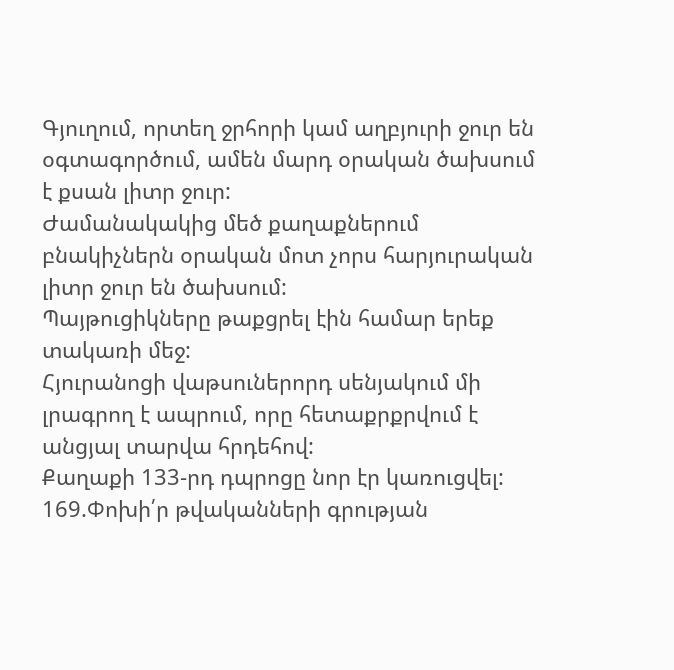Գյուղում, որտեղ ջրհորի կամ աղբյուրի ջուր են օգտագործում, ամեն մարդ օրական ծախսում է քսան լիտր ջուր:
Ժամանակակից մեծ քաղաքներում բնակիչներն օրական մոտ չորս հարյուրական լիտր ջուր են ծախսում:
Պայթուցիկները թաքցրել էին համար երեք տակառի մեջ:
Հյուրանոցի վաթսուներորդ սենյակում մի լրագրող է ապրում, որը հետաքրքրվում է անցյալ տարվա հրդեհով:
Քաղաքի 133-րդ դպրոցը նոր էր կառուցվել:
169.Փոխի՛ր թվականների գրության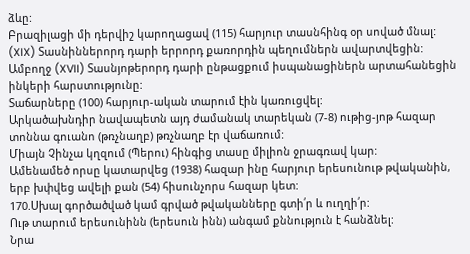ձևը:
Բրազիլացի մի դերվիշ կարողացավ (115) հարյուր տասնհինգ օր սոված մնալ:
(XIX) Տասնիններորդ դարի երրորդ քառորդին պեղումներն ավարտվեցին:
Ամբողջ (XVII) Տասնյոթերորդ դարի ընթացքում իսպանացիներն արտահանեցին ինկերի հարստությունը:
Տաճարները (100) հարյուր-ական տարում էին կառուցվել:
Արկածախնդիր նավապետն այդ ժամանակ տարեկան (7-8) ութից-յոթ հազար տոննա գուանո (թռչնաղբ) թռչնաղբ էր վաճառում:
Միայն Չինչա կղզում (Պերու) հինգից տասը միլիոն ջրագռավ կար:
Ամենամեծ որսը կատարվեց (1938) հազար ինը հարյուր երեսունութ թվականին, երբ խփվեց ավելի քան (54) հիսունչորս հազար կետ:
170.Սխալ գործածված կամ գրված թվականները գտի՛ր և ուղղի՛ր:
Ութ տարում երեսունինն (երեսուն ինն) անգամ քննություն է հանձնել:
Նրա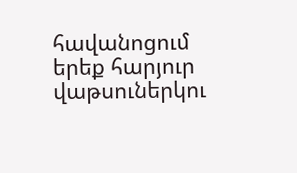հավանոցում երեք հարյուր վաթսուներկու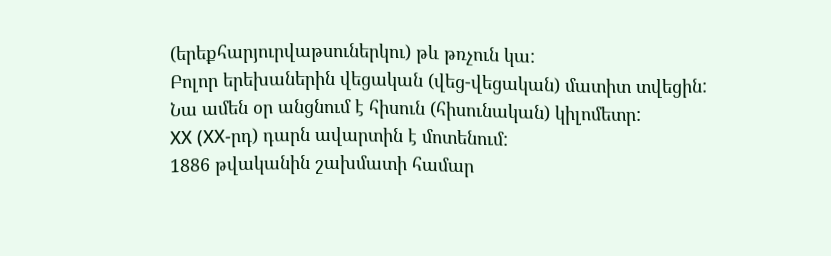(երեքհարյուրվաթսուներկու) թև թռչուն կա:
Բոլոր երեխաներին վեցական (վեց-վեցական) մատիտ տվեցին:
Նա ամեն օր անցնում է հիսուն (հիսունական) կիլոմետր:
ХХ (ХХ-րդ) դարն ավարտին է մոտենում:
1886 թվականին շախմատի համար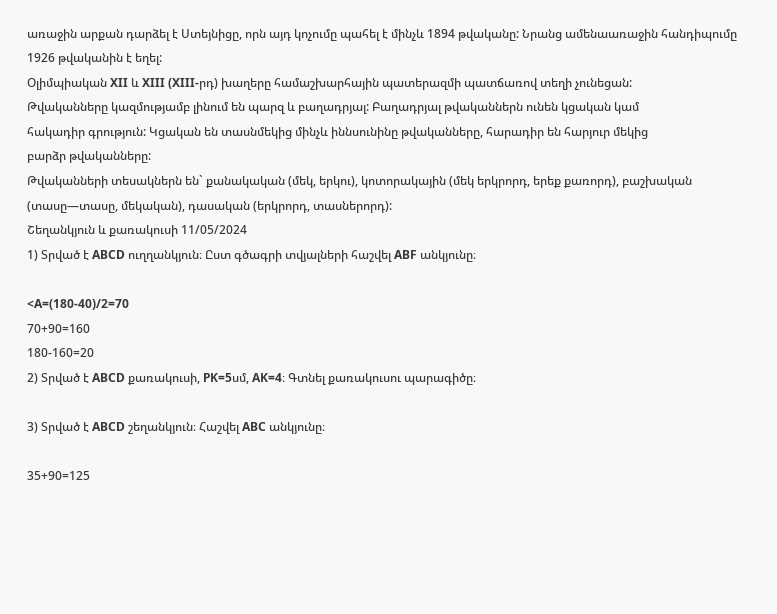առաջին արքան դարձել է Ստեյնիցը, որն այդ կոչումը պահել է մինչև 1894 թվականը: Նրանց ամենաառաջին հանդիպումը 1926 թվականին է եղել:
Օլիմպիական XII և XIII (XIII-րդ) խաղերը համաշխարհային պատերազմի պատճառով տեղի չունեցան:
Թվականները կազմությամբ լինում են պարզ և բաղադրյալ: Բաղադրյալ թվականներն ունեն կցական կամ
հակադիր գրություն: Կցական են տասնմեկից մինչև իննսունինը թվականները, հարադիր են հարյուր մեկից
բարձր թվականները:
Թվականների տեսակներն են` քանակական (մեկ, երկու), կոտորակային (մեկ երկրորդ, երեք քառորդ), բաշխական (տասը—տասը, մեկական), դասական (երկրորդ, տասներորդ):
Շեղանկյուն և քառակուսի 11/05/2024
1) Տրված է ABCD ուղղանկյուն։ Ըստ գծագրի տվյալների հաշվել ABF անկյունը։

<A=(180-40)/2=70
70+90=160
180-160=20
2) Տրված է ABCD քառակուսի, PK=5սմ, AK=4։ Գտնել քառակուսու պարագիծը։

3) Տրված է ABCD շեղանկյուն։ Հաշվել ABC անկյունը։

35+90=125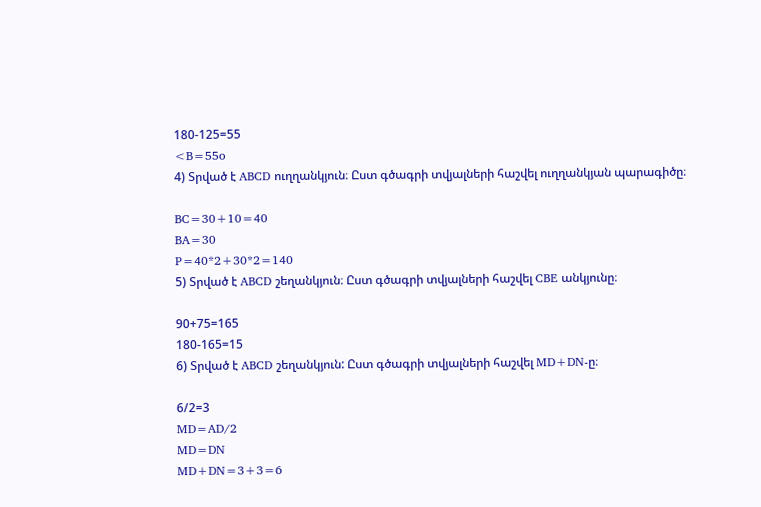180-125=55
<B=55o
4) Տրված է ABCD ուղղանկյուն։ Ըստ գծագրի տվյալների հաշվել ուղղանկյան պարագիծը։

BC=30+10=40
BA=30
P=40*2+30*2=140
5) Տրված է ABCD շեղանկյուն։ Ըստ գծագրի տվյալների հաշվել CBE անկյունը։

90+75=165
180-165=15
6) Տրված է ABCD շեղանկյուն: Ըստ գծագրի տվյալների հաշվել MD+DN-ը։

6/2=3
MD=AD/2
MD=DN
MD+DN=3+3=6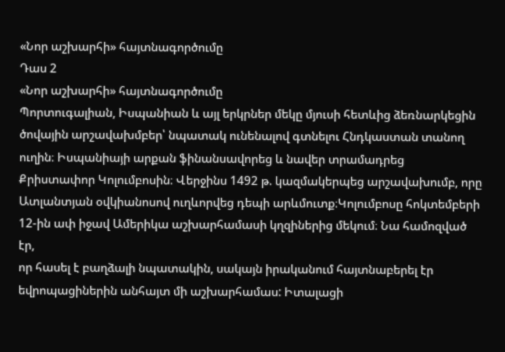«Նոր աշխարհի» հայտնագործումը
Դաս 2
«Նոր աշխարհի» հայտնագործումը
Պորտուգալիան, Իսպանիան և այլ երկրներ մեկը մյուսի հետևից ձեռնարկեցին ծովային արշավախմբեր՝ նպատակ ունենալով գտնելու Հնդկաստան տանող ուղին։ Իսպանիայի արքան ֆինանսավորեց և նավեր տրամադրեց Քրիստափոր Կոլումբոսին։ Վերջինս 1492 թ. կազմակերպեց արշավախումբ, որը Ատլանտյան օվկիանոսով ուղևորվեց դեպի արևմուտք։Կոլումբոսը հոկտեմբերի 12-ին ափ իջավ Ամերիկա աշխարհամասի կղզիներից մեկում։ Նա համոզված էր,
որ հասել է բաղձալի նպատակին, սակայն իրականում հայտնաբերել էր եվրոպացիներին անհայտ մի աշխարհամաս: Իտալացի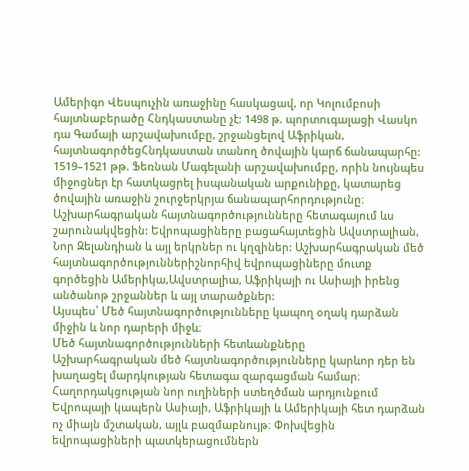Ամերիգո Վեսպուչին առաջինը հասկացավ, որ Կոլումբոսի հայտնաբերածը Հնդկաստանը չէ: 1498 թ. պորտուգալացի Վասկո դա Գամայի արշավախումբը, շրջանցելով Աֆրիկան, հայտնագործեցՀնդկաստան տանող ծովային կարճ ճանապարհը:
1519–1521 թթ. Ֆեռնան Մագելանի արշավախումբը, որին նույնպես միջոցներ էր հատկացրել իսպանական արքունիքը, կատարեց ծովային առաջին շուրջերկրյա ճանապարհորդությունը։
Աշխարհագրական հայտնագործությունները հետագայում ևս շարունակվեցին: Եվրոպացիները բացահայտեցին Ավստրալիան, Նոր Զելանդիան և այլ երկրներ ու կղզիներ: Աշխարհագրական մեծ հայտնագործություններիշնորհիվ եվրոպացիները մուտք գործեցին Ամերիկա,Ավստրալիա, Աֆրիկայի ու Ասիայի իրենց անծանոթ շրջաններ և այլ տարածքներ:
Այսպես՝ Մեծ հայտնագործությունները կապող օղակ դարձան միջին և նոր դարերի միջև։
Մեծ հայտնագործությունների հետևանքները
Աշխարհագրական մեծ հայտնագործությունները կարևոր դեր են խաղացել մարդկության հետագա զարգացման համար։ Հաղորդակցության նոր ուղիների ստեղծման արդյունքում Եվրոպայի կապերն Ասիայի, Աֆրիկայի և Ամերիկայի հետ դարձան ոչ միայն մշտական, այլև բազմաբնույթ։ Փոխվեցին եվրոպացիների պատկերացումներն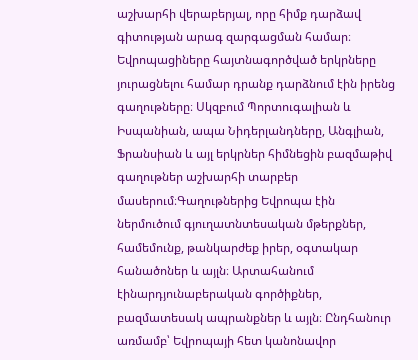աշխարհի վերաբերյալ, որը հիմք դարձավ գիտության արագ զարգացման համար։ Եվրոպացիները հայտնագործված երկրները յուրացնելու համար դրանք դարձնում էին իրենց գաղութները։ Սկզբում Պորտուգալիան և Իսպանիան, ապա Նիդերլանդները, Անգլիան, Ֆրանսիան և այլ երկրներ հիմնեցին բազմաթիվ գաղութներ աշխարհի տարբեր մասերում։Գաղութներից Եվրոպա էին ներմուծում գյուղատնտեսական մթերքներ, համեմունք, թանկարժեք իրեր, օգտակար հանածոներ և այլն։ Արտահանում էինարդյունաբերական գործիքներ, բազմատեսակ ապրանքներ և այլն։ Ընդհանուր առմամբ՝ Եվրոպայի հետ կանոնավոր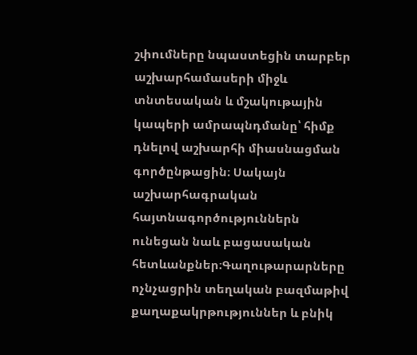շփումները նպաստեցին տարբեր աշխարհամասերի միջև տնտեսական և մշակութային կապերի ամրապնդմանը՝ հիմք դնելով աշխարհի միասնացման գործընթացին։ Սակայն աշխարհագրական հայտնագործություններն ունեցան նաև բացասական հետևանքներ։Գաղութարարները ոչնչացրին տեղական բազմաթիվ քաղաքակրթություններ և բնիկ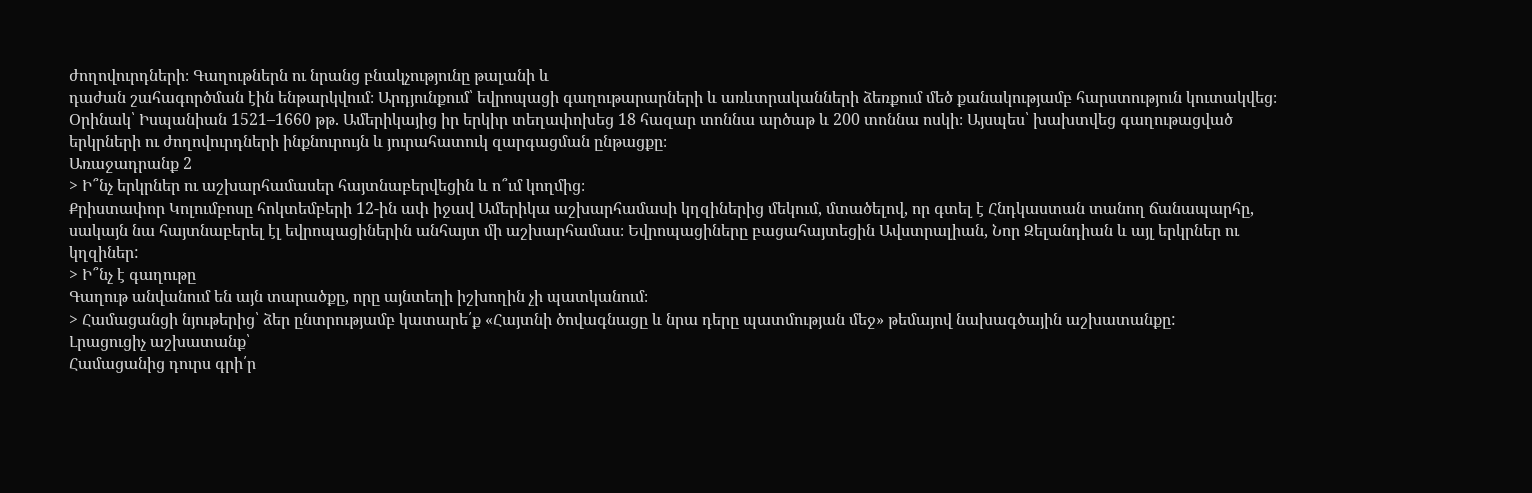ժողովուրդների։ Գաղութներն ու նրանց բնակչությունը թալանի և
դաժան շահագործման էին ենթարկվում։ Արդյունքում՝ եվրոպացի գաղութարարների և առևտրականների ձեռքում մեծ քանակությամբ հարստություն կուտակվեց։ Օրինակ՝ Իսպանիան 1521–1660 թթ. Ամերիկայից իր երկիր տեղափոխեց 18 հազար տոննա արծաթ և 200 տոննա ոսկի։ Այսպես՝ խախտվեց գաղութացված երկրների ու ժողովուրդների ինքնուրույն և յուրահատուկ զարգացման ընթացքը։
Առաջադրանք 2
> Ի՞նչ երկրներ ու աշխարհամասեր հայտնաբերվեցին և ո՞ւմ կողմից։
Քրիստափոր Կոլումբոսը հոկտեմբերի 12-ին ափ իջավ Ամերիկա աշխարհամասի կղզիներից մեկում, մտածելով, որ գտել է Հնդկաստան տանող ճանապարհը, սակայն նա հայտնաբերել էլ եվրոպացիներին անհայտ մի աշխարհամաս։ Եվրոպացիները բացահայտեցին Ավստրալիան, Նոր Զելանդիան և այլ երկրներ ու կղզիներ:
> Ի՞նչ է գաղութը
Գաղութ անվանում են այն տարածքը, որը այնտեղի իշխողին չի պատկանում։
> Համացանցի նյութերից՝ ձեր ընտրությամբ կատարե՛ք «Հայտնի ծովագնացը և նրա դերը պատմության մեջ» թեմայով նախագծային աշխատանքը:
Լրացուցիչ աշխատանք՝
Համացանից դուրս գրի՛ր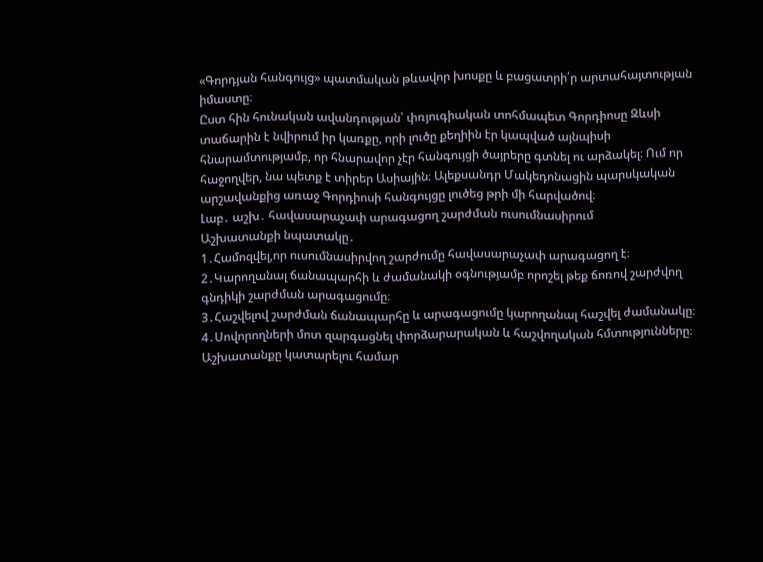«Գորդյան հանգույց» պատմական թևավոր խոսքը և բացատրի՛ր արտահայտության իմաստը։
Ըստ հին հունական ավանդության՝ փռյուգիական տոհմապետ Գորդիոսը Զևսի տաճարին է նվիրում իր կառքը, որի լուծը քեղիին էր կապված այնպիսի հնարամտությամբ, որ հնարավոր չէր հանգույցի ծայրերը գտնել ու արձակել։ Ում որ հաջողվեր, նա պետք է տիրեր Ասիային։ Ալեքսանդր Մակեդոնացին պարսկական արշավանքից առաջ Գորդիոսի հանգույցը լուծեց թրի մի հարվածով։
Լաբ․ աշխ․ հավասարաչափ արագացող շարժման ուսումնասիրում
Աշխատանքի նպատակը․
1․Համոզվել,որ ուսումնասիրվող շարժումը հավասարաչափ արագացող է։
2․Կարողանալ ճանապարհի և ժամանակի օգնությամբ որոշել թեք ճոռով շարժվող գնդիկի շարժման արագացումը։
3․Հաշվելով շարժման ճանապարհը և արագացումը կարողանալ հաշվել ժամանակը։
4․Սովորողների մոտ զարգացնել փորձարարական և հաշվողական հմտությունները։
Աշխատանքը կատարելու համար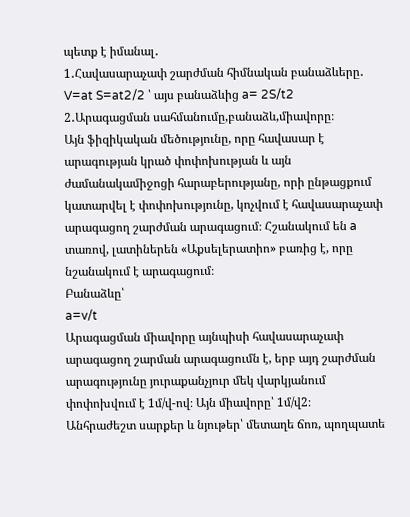պետք է իմանալ․
1․Հավասարաչափ շարժման հիմնական բանաձևերը․
V=at S=at2/2 ՝ այս բանաձևից a= 2S/t2
2․Արագացման սահմանումը,բանաձև,միավորը։
Այն ֆիզիկական մեծությունը, որը հավասար է արագության կրած փոփոխության և այն ժամանակամիջոցի հարաբերությանը, որի ընթացքում կատարվել է փոփոխությունը, կոչվում է հավասարաչափ արագացող շարժման արագացում։ Հշանակում են a տառով, լատիներեն «Աքսելերատիո» բառից է, որը նշանակում է արագացում։
Բանաձևը՝
a=v/t
Արագացման միավորը այնպիսի հավասարաչափ արագացող շարման արագացումն է, երբ այդ շարժման արագությունը յուրաքանչյուր մեկ վարկյանում փոփոխվում է 1մ/վ-ով։ Այն միավորը՝ 1մ/վ2։
Անհրաժեշտ սարքեր և նյութեր՝ մետաղե ճոռ, պողպատե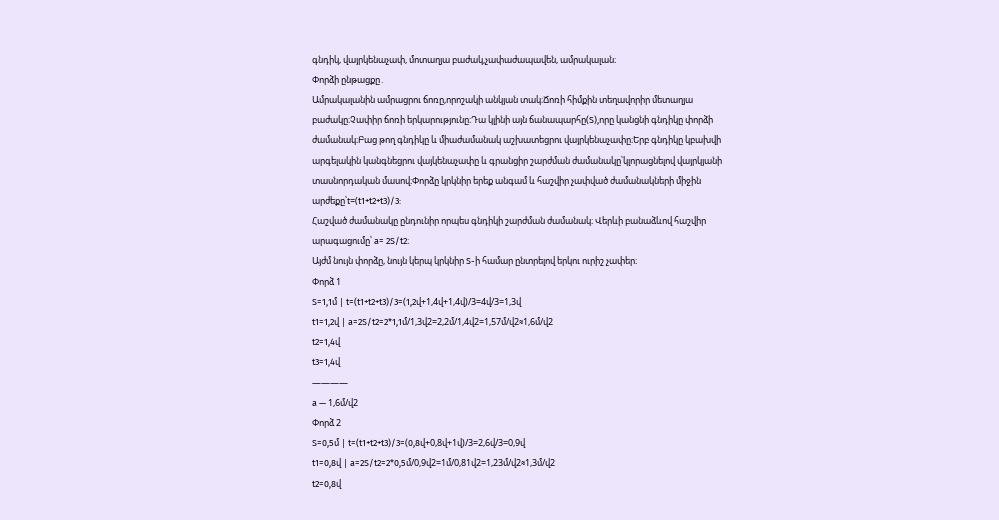գնդիկ, վայրկենաչափ, մոտաղյա բաժակ,չափաժապավեն, ամրակալան։
Փորձի ընթացքը․
Ամրակալանին ամրացրու ճոռը,որոշակի անկյան տակ։Ճոռի հիմքին տեղավորիր մետաղյա բաժակը։Չափիր ճոռի երկարությունը։Դա կլինի այն ճանապարհը(S),որը կանցնի գնդիկը փորձի ժամանակ։Բաց թող գնդիկը և միաժամանակ աշխատեցրու վայրկենաչափը։Երբ գնդիկը կբախվի արգելակին կանգնեցրու վայկենաչափը և գրանցիր շարժման ժամանակը՝կլորացնելով վայրկյանի տասնորդական մասով։Փորձը կրկնիր երեք անգամ և հաշվիր չափված ժամանակների միջին արժեքը՝t=(t1+t2+t3)/3:
Հաշված ժամանակը ընդունիր որպես գնդիկի շարժման ժամանակ։ Վերևի բանաձևով հաշվիր արագացումը՝ a= 2S/t2։
Այժմ նույն փորձը, նույն կերպ կրկնիր S-ի համար ընտրելով երկու ուրիշ չափեր։
Փորձ 1
S=1,1մ | t=(t1+t2+t3)/3=(1,2վ+1,4վ+1,4վ)/3=4վ/3=1,3վ
t1=1,2վ | a=2S/t2=2*1,1մ/1,3վ2=2,2մ/1,4վ2=1,57մ/վ2≈1,6մ/վ2
t2=1,4վ
t3=1,4վ
————
a — 1,6մ/վ2
Փորձ 2
S=0,5մ | t=(t1+t2+t3)/3=(0,8վ+0,8վ+1վ)/3=2,6վ/3=0,9վ
t1=0,8վ | a=2S/t2=2*0,5մ/0,9վ2=1մ/0,81վ2=1,23մ/վ2≈1,3մ/վ2
t2=0,8վ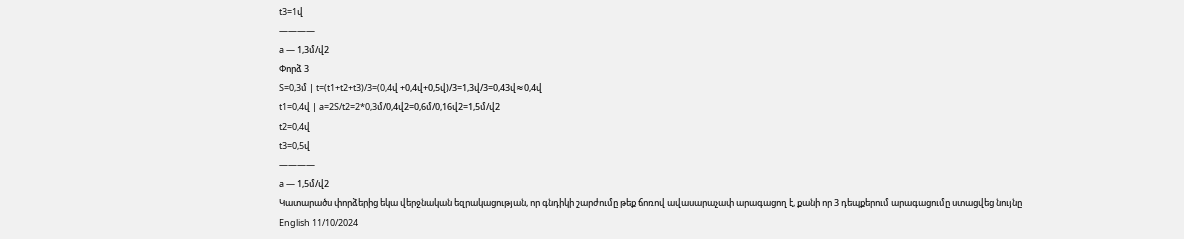t3=1վ
————
a — 1,3մ/վ2
Փորձ 3
S=0,3մ | t=(t1+t2+t3)/3=(0,4վ +0,4վ+0,5վ)/3=1,3վ/3=0,43վ≈0,4վ
t1=0,4վ | a=2S/t2=2*0,3մ/0,4վ2=0,6մ/0,16վ2=1,5մ/վ2
t2=0,4վ
t3=0,5վ
————
a — 1,5մ/վ2
Կատարածս փորձերից եկա վերջնական եզրակացության, որ գնդիկի շարժումը թեք ճոռով ավասարաչափ արագացող է, քանի որ 3 դեպքերում արագացումը ստացվեց նույնը
English 11/10/2024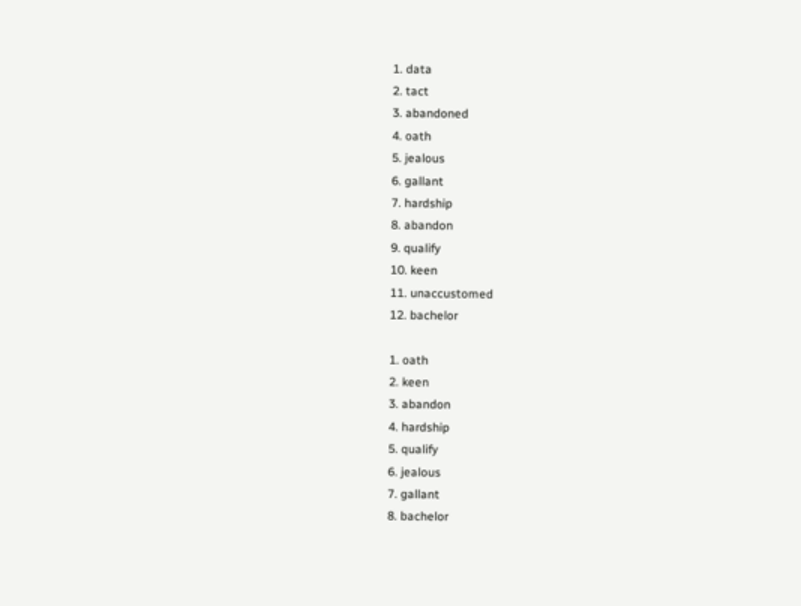1. data
2. tact
3. abandoned
4. oath
5. jealous
6. gallant
7. hardship
8. abandon
9. qualify
10. keen
11. unaccustomed
12. bachelor

1. oath
2. keen
3. abandon
4. hardship
5. qualify
6. jealous
7. gallant
8. bachelor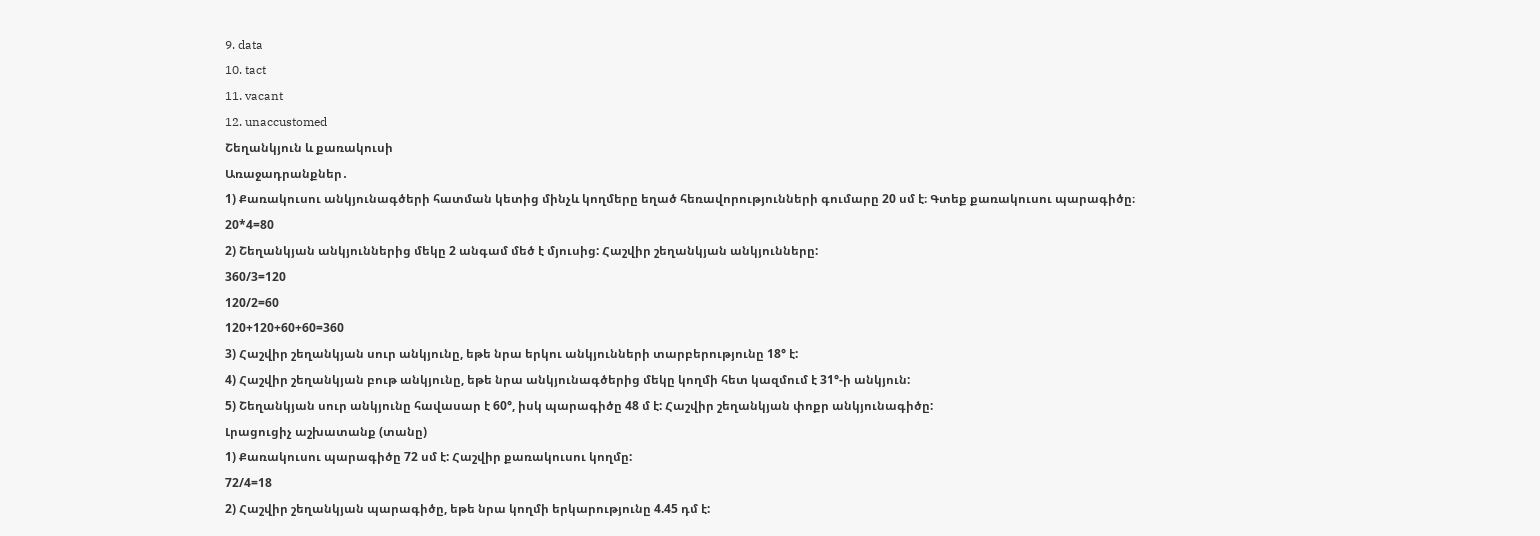9. data
10. tact
11. vacant
12. unaccustomed
Շեղանկյուն և քառակուսի
Առաջադրանքներ․
1) Քառակուսու անկյունագծերի հատման կետից մինչև կողմերը եղած հեռավորությունների գումարը 20 սմ է։ Գտեք քառակուսու պարագիծը։
20*4=80
2) Շեղանկյան անկյուններից մեկը 2 անգամ մեծ է մյուսից: Հաշվիր շեղանկյան անկյունները:
360/3=120
120/2=60
120+120+60+60=360
3) Հաշվիր շեղանկյան սուր անկյունը, եթե նրա երկու անկյունների տարբերությունը 18° է:
4) Հաշվիր շեղանկյան բութ անկյունը, եթե նրա անկյունագծերից մեկը կողմի հետ կազմում է 31°-ի անկյուն:
5) Շեղանկյան սուր անկյունը հավասար է 60°, իսկ պարագիծը 48 մ է: Հաշվիր շեղանկյան փոքր անկյունագիծը:
Լրացուցիչ աշխատանք (տանը)
1) Քառակուսու պարագիծը 72 սմ է: Հաշվիր քառակուսու կողմը:
72/4=18
2) Հաշվիր շեղանկյան պարագիծը, եթե նրա կողմի երկարությունը 4.45 դմ է: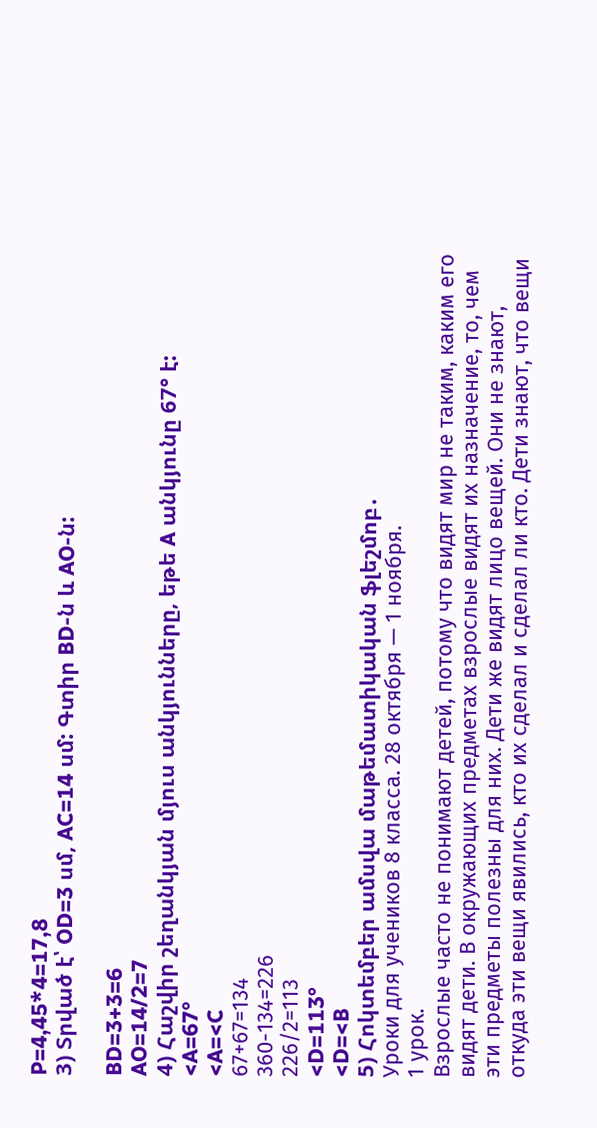P=4,45*4=17,8
3) Տրված է՝ OD=3 սմ, AC=14 սմ: Գտիր BD-ն և AO-ն:

BD=3+3=6
AO=14/2=7
4) Հաշվիր շեղանկյան մյուս անկյունները, եթե A անկյունը 67° է:
<A=67°
<A=<C
67+67=134
360-134=226
226/2=113
<D=113°
<D=<B
5) Հոկտեմբեր ամսվա մաթեմատիկական ֆլեշմոբ․
Уроки для учеников 8 класса. 28 октября — 1 ноября.
1 урок.
Взрослые часто не понимают детей, потому что видят мир не таким, каким его видят дети. В окружающих предметах взрослые видят их назначение, то, чем эти предметы полезны для них. Дети же видят лицо вещей. Они не знают, откуда эти вещи явились, кто их сделал и сделал ли кто. Дети знают, что вещи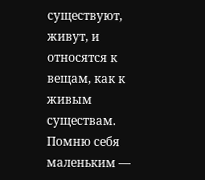существуют, живут, и относятся к вещам, как к живым существам.
Помню себя маленьким —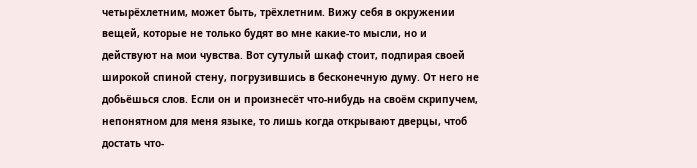четырёхлетним, может быть, трёхлетним. Вижу себя в окружении вещей, которые не только будят во мне какие-то мысли, но и действуют на мои чувства. Вот сутулый шкаф стоит, подпирая своей широкой спиной стену, погрузившись в бесконечную думу. От него не добьёшься слов. Если он и произнесёт что-нибудь на своём скрипучем, непонятном для меня языке, то лишь когда открывают дверцы, чтоб достать что-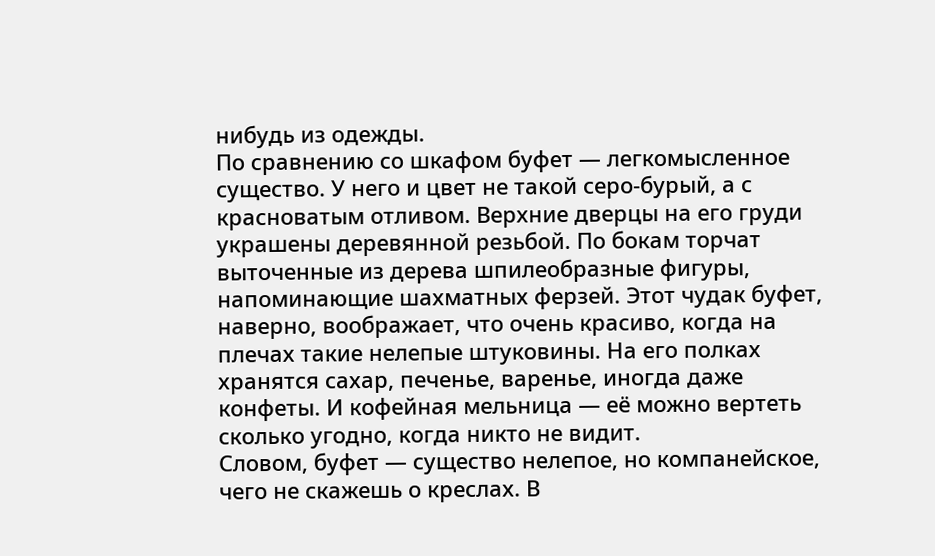нибудь из одежды.
По сравнению со шкафом буфет — легкомысленное существо. У него и цвет не такой серо-бурый, а с красноватым отливом. Верхние дверцы на его груди украшены деревянной резьбой. По бокам торчат выточенные из дерева шпилеобразные фигуры, напоминающие шахматных ферзей. Этот чудак буфет, наверно, воображает, что очень красиво, когда на плечах такие нелепые штуковины. На его полках хранятся сахар, печенье, варенье, иногда даже конфеты. И кофейная мельница — её можно вертеть сколько угодно, когда никто не видит.
Словом, буфет — существо нелепое, но компанейское, чего не скажешь о креслах. В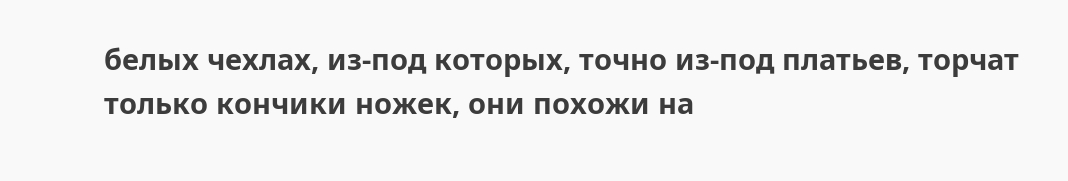белых чехлах, из-под которых, точно из-под платьев, торчат только кончики ножек, они похожи на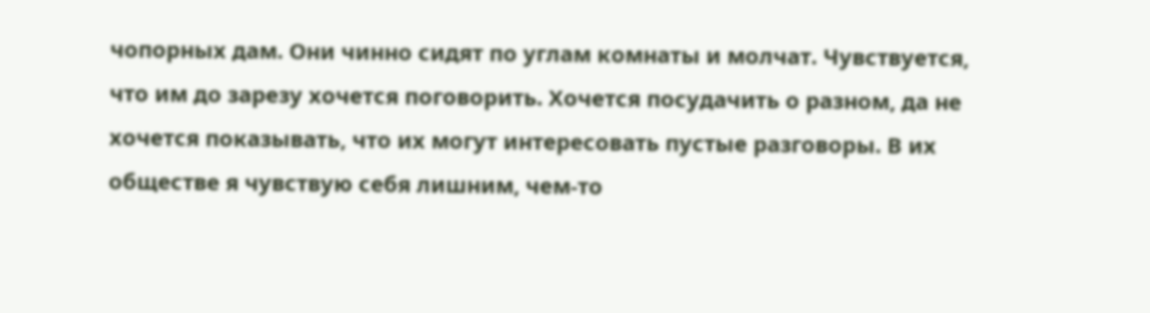чопорных дам. Они чинно сидят по углам комнаты и молчат. Чувствуется, что им до зарезу хочется поговорить. Хочется посудачить о разном, да не хочется показывать, что их могут интересовать пустые разговоры. В их обществе я чувствую себя лишним, чем-то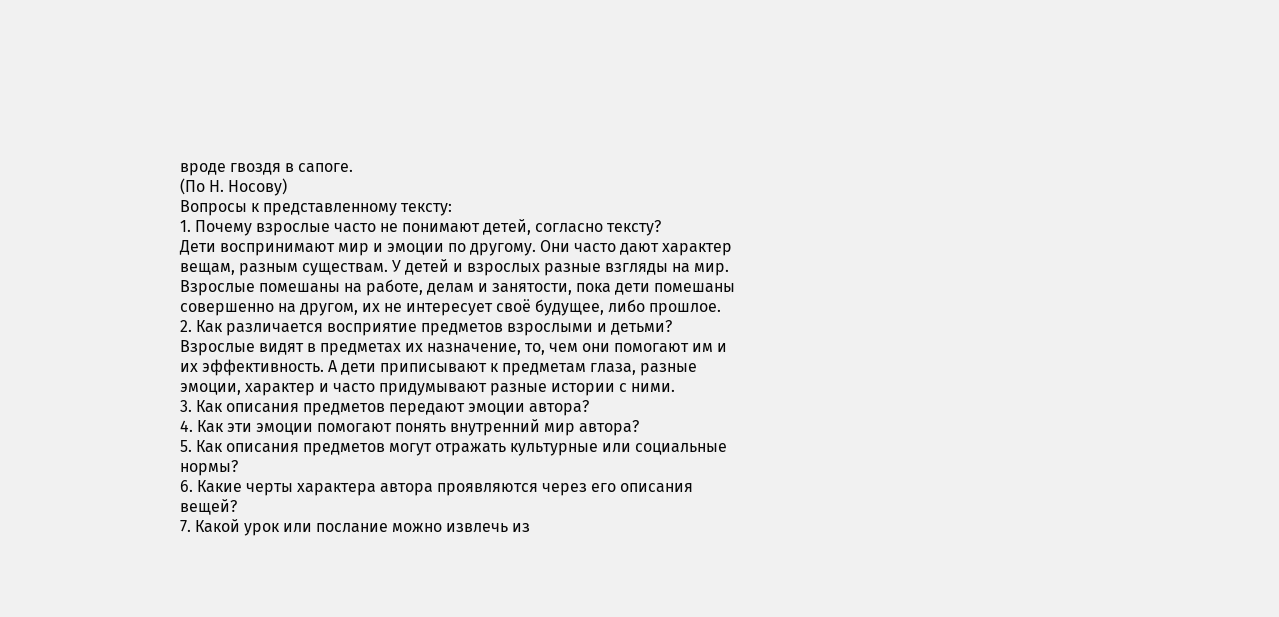вроде гвоздя в сапоге.
(По Н. Носову)
Вопросы к представленному тексту:
1. Почему взрослые часто не понимают детей, согласно тексту?
Дети воспринимают мир и эмоции по другому. Они часто дают характер вещам, разным существам. У детей и взрослых разные взгляды на мир. Взрослые помешаны на работе, делам и занятости, пока дети помешаны совершенно на другом, их не интересует своё будущее, либо прошлое.
2. Как различается восприятие предметов взрослыми и детьми?
Взрослые видят в предметах их назначение, то, чем они помогают им и их эффективность. А дети приписывают к предметам глаза, разные эмоции, характер и часто придумывают разные истории с ними.
3. Как описания предметов передают эмоции автора?
4. Как эти эмоции помогают понять внутренний мир автора?
5. Как описания предметов могут отражать культурные или социальные нормы?
6. Какие черты характера автора проявляются через его описания вещей?
7. Какой урок или послание можно извлечь из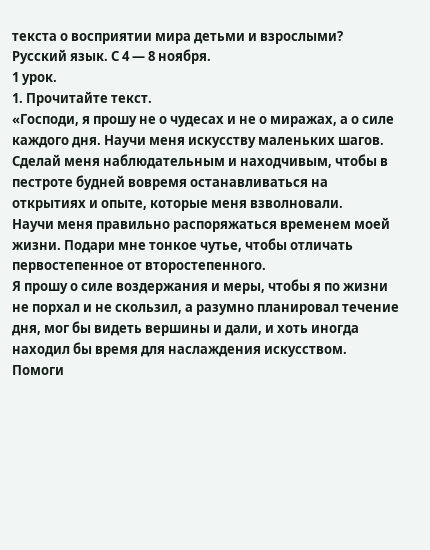текста о восприятии мира детьми и взрослыми?
Русский язык. С 4 — 8 ноября.
1 урок.
1. Прочитайте текст.
«Господи, я прошу не о чудесах и не о миражах, а о силе каждого дня. Научи меня искусству маленьких шагов.
Сделай меня наблюдательным и находчивым, чтобы в пестроте будней вовремя останавливаться на открытиях и опыте, которые меня взволновали.
Научи меня правильно распоряжаться временем моей жизни. Подари мне тонкое чутье, чтобы отличать первостепенное от второстепенного.
Я прошу о силе воздержания и меры, чтобы я по жизни не порхал и не скользил, а разумно планировал течение дня, мог бы видеть вершины и дали, и хоть иногда находил бы время для наслаждения искусством.
Помоги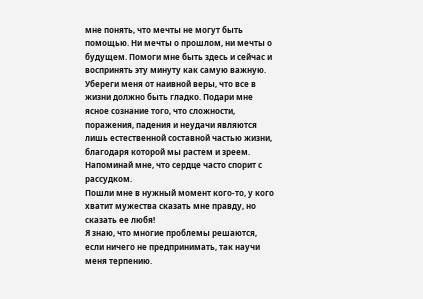мне понять, что мечты не могут быть помощью. Ни мечты о прошлом, ни мечты о будущем. Помоги мне быть здесь и сейчас и воспринять эту минуту как самую важную.
Убереги меня от наивной веры, что все в жизни должно быть гладко. Подари мне ясное сознание того, что сложности, поражения, падения и неудачи являются лишь естественной составной частью жизни, благодаря которой мы растем и зреем.
Напоминай мне, что сердце часто спорит с рассудком.
Пошли мне в нужный момент кого-то, у кого хватит мужества сказать мне правду, но сказать ее любя!
Я знаю, что многие проблемы решаются, если ничего не предпринимать, так научи меня терпению.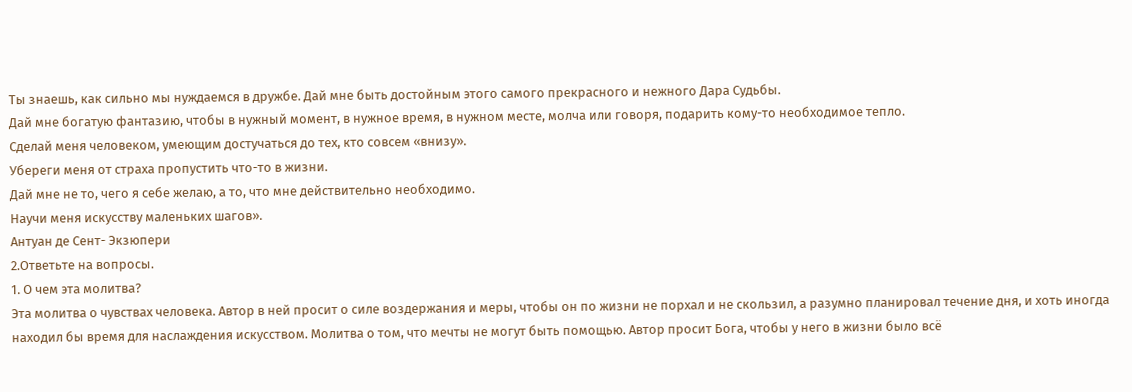Ты знаешь, как сильно мы нуждаемся в дружбе. Дай мне быть достойным этого самого прекрасного и нежного Дара Судьбы.
Дай мне богатую фантазию, чтобы в нужный момент, в нужное время, в нужном месте, молча или говоря, подарить кому-то необходимое тепло.
Сделай меня человеком, умеющим достучаться до тех, кто совсем «внизу».
Убереги меня от страха пропустить что-то в жизни.
Дай мне не то, чего я себе желаю, а то, что мне действительно необходимо.
Научи меня искусству маленьких шагов».
Антуан де Сент- Экзюпери
2.Ответьте на вопросы.
1. О чем эта молитва?
Эта молитва о чувствах человека. Автор в ней просит о силе воздержания и меры, чтобы он по жизни не порхал и не скользил, а разумно планировал течение дня, и хоть иногда находил бы время для наслаждения искусством. Молитва о том, что мечты не могут быть помощью. Автор просит Бога, чтобы у него в жизни было всё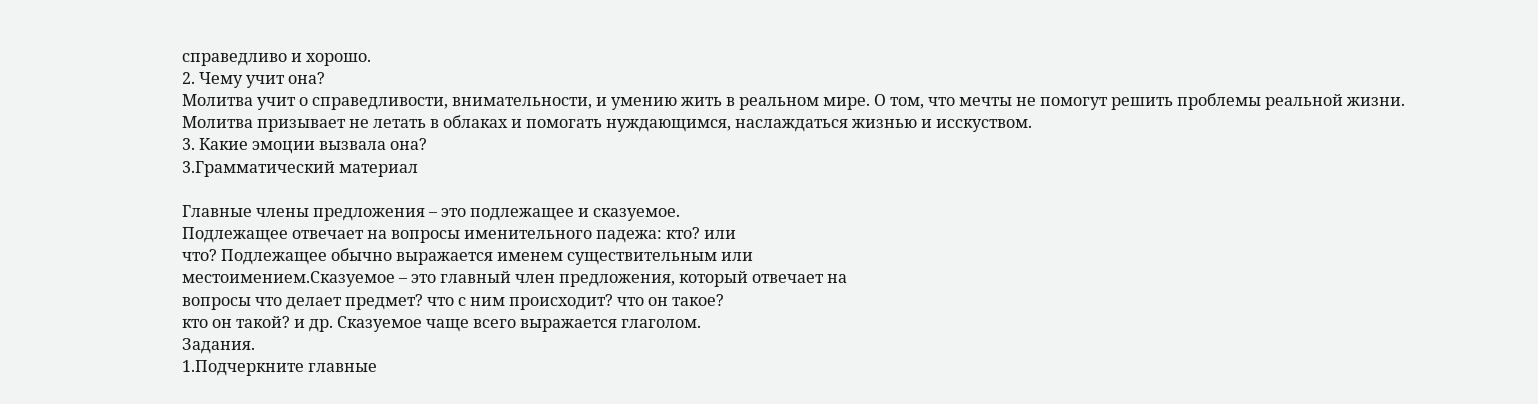справедливо и хорошо.
2. Чему учит она?
Молитва учит о справедливости, внимательности, и умению жить в реальном мире. О том, что мечты не помогут решить проблемы реальной жизни. Молитва призывает не летать в облаках и помогать нуждающимся, наслаждаться жизнью и исскуством.
3. Какие эмоции вызвала она?
3.Грамматический материал

Главные члены предложения – это подлежащее и сказуемое.
Подлежащее отвечает на вопросы именительного падежа: кто? или
что? Подлежащее обычно выражается именем существительным или
местоимением.Сказуемое – это главный член предложения, который отвечает на
вопросы что делает предмет? что с ним происходит? что он такое?
кто он такой? и др. Сказуемое чаще всего выражается глаголом.
Задания.
1.Подчеркните главные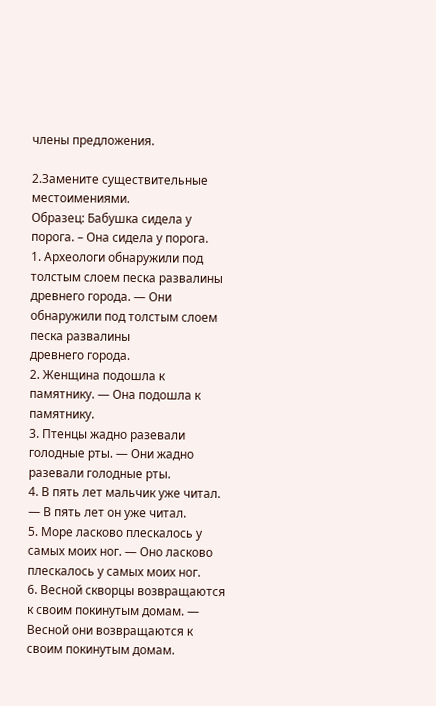члены предложения.

2.Замените существительные местоимениями.
Образец: Бабушка сидела у порога. – Она сидела у порога.
1. Археологи обнаружили под толстым слоем песка развалины
древнего города. — Они обнаружили под толстым слоем песка развалины
древнего города.
2. Женщина подошла к памятнику. — Она подошла к памятнику.
3. Птенцы жадно разевали голодные рты. — Они жадно разевали голодные рты.
4. В пять лет мальчик уже читал. — В пять лет он уже читал.
5. Море ласково плескалось у самых моих ног. — Оно ласково плескалось у самых моих ног.
6. Весной скворцы возвращаются к своим покинутым домам. — Весной они возвращаются к своим покинутым домам.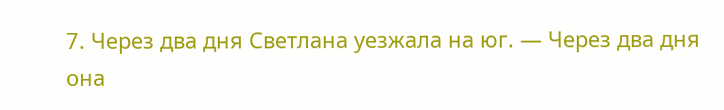7. Через два дня Светлана уезжала на юг. — Через два дня она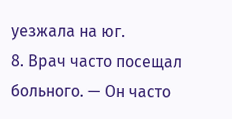уезжала на юг.
8. Врач часто посещал больного. — Он часто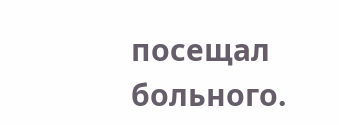посещал больного.